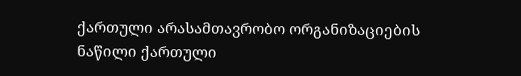ქართული არასამთავრობო ორგანიზაციების ნაწილი ქართული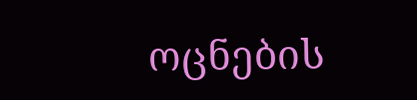ოცნების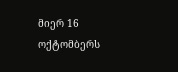მიერ 16 ოქტომბერს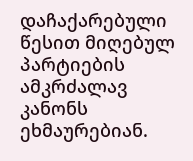დაჩაქარებული წესით მიღებულ პარტიების ამკრძალავ კანონს ეხმაურებიან.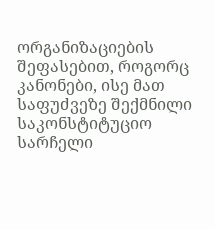ორგანიზაციების შეფასებით, როგორც კანონები, ისე მათ საფუძვეზე შექმნილი საკონსტიტუციო სარჩელი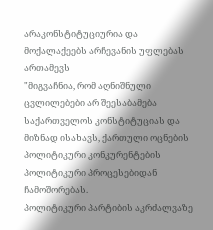არაკონსტიტუციურია და მოქალაქეებს არჩევანის უფლებას ართამევს
"მიგვაჩნია, რომ აღნიშნული ცვლილებები არ შეესაბამება საქართველოს კონსტიტუციას და მიზნად ისახავს, ქართული ოცნების პოლიტიკური კონკურენტების პოლიტიკური პროცესებიდან ჩამოშორებას.
პოლიტიკური პარტიბის აკრძალვაზე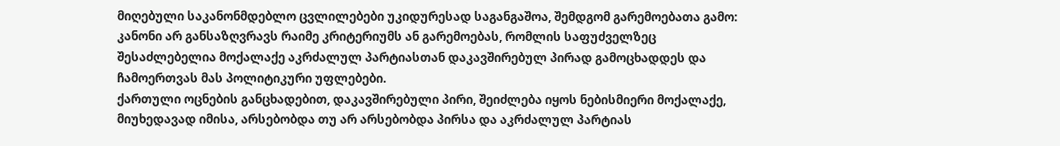მიღებული საკანონმდებლო ცვლილებები უკიდურესად საგანგაშოა, შემდგომ გარემოებათა გამო: კანონი არ განსაზღვრავს რაიმე კრიტერიუმს ან გარემოებას, რომლის საფუძველზეც შესაძლებელია მოქალაქე აკრძალულ პარტიასთან დაკავშირებულ პირად გამოცხადდეს და ჩამოერთვას მას პოლიტიკური უფლებები.
ქართული ოცნების განცხადებით, დაკავშირებული პირი, შეიძლება იყოს ნებისმიერი მოქალაქე, მიუხედავად იმისა, არსებობდა თუ არ არსებობდა პირსა და აკრძალულ პარტიას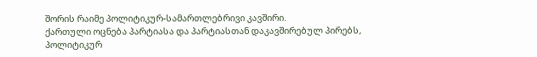შორის რაიმე პოლიტიკურ-სამართლებრივი კავშირი.
ქართული ოცნება პარტიასა და პარტიასთან დაკავშირებულ პირებს, პოლიტიკურ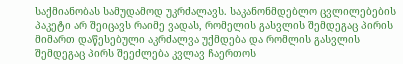საქმიანობას სამუდამოდ უკრძალავს. საკანონმდებლო ცვლილებების პაკეტი არ შეიცავს რაიმე ვადას, რომელის გასვლის შემდეგაც პირის მიმართ დაწესებული აკრძალვა უქმდება და რომლის გასვლის შემდეგაც პირს შეეძლება კვლავ ჩაერთოს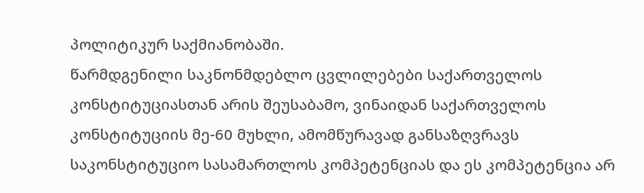პოლიტიკურ საქმიანობაში.
წარმდგენილი საკნონმდებლო ცვლილებები საქართველოს კონსტიტუციასთან არის შეუსაბამო, ვინაიდან საქართველოს კონსტიტუციის მე-60 მუხლი, ამომწურავად განსაზღვრავს საკონსტიტუციო სასამართლოს კომპეტენციას და ეს კომპეტენცია არ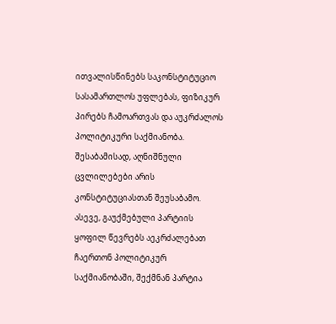ითვალისწინებს საკონსტიტუციო სასამართლოს უფლებას, ფიზიკურ პირებს ჩამოართვას და აუკრძალოს პოლიტიკური საქმიანობა. შესაბამისად, აღნიშნული ცვლილებები არის კონსტიტუციასთან შეუსაბამო.
ასევე, გაუქმებული პარტიის ყოფილ წევრებს აეკრძალებათ ჩაერთონ პოლიტიკურ საქმიანობაში, შექმნან პარტია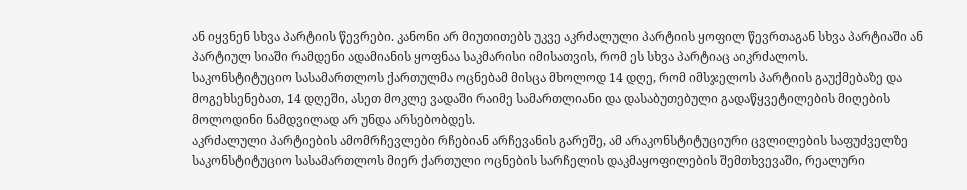ან იყვნენ სხვა პარტიის წევრები. კანონი არ მიუთითებს უკვე აკრძალული პარტიის ყოფილ წევრთაგან სხვა პარტიაში ან პარტიულ სიაში რამდენი ადამიანის ყოფნაა საკმარისი იმისათვის, რომ ეს სხვა პარტიაც აიკრძალოს.
საკონსტიტუციო სასამართლოს ქართულმა ოცნებამ მისცა მხოლოდ 14 დღე, რომ იმსჯელოს პარტიის გაუქმებაზე და მოგეხსენებათ, 14 დღეში, ასეთ მოკლე ვადაში რაიმე სამართლიანი და დასაბუთებული გადაწყვეტილების მიღების მოლოდინი ნამდვილად არ უნდა არსებობდეს.
აკრძალული პარტიების ამომრჩევლები რჩებიან არჩევანის გარეშე, ამ არაკონსტიტუციური ცვლილების საფუძველზე საკონსტიტუციო სასამართლოს მიერ ქართული ოცნების სარჩელის დაკმაყოფილების შემთხვევაში, რეალური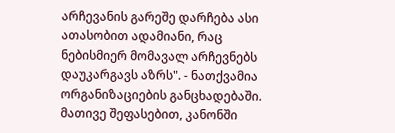არჩევანის გარეშე დარჩება ასი ათასობით ადამიანი, რაც ნებისმიერ მომავალ არჩევნებს დაუკარგავს აზრს". - ნათქვამია ორგანიზაციების განცხადებაში.
მათივე შეფასებით, კანონში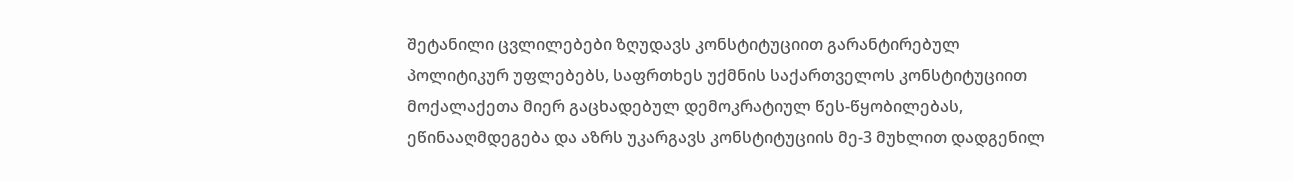შეტანილი ცვლილებები ზღუდავს კონსტიტუციით გარანტირებულ პოლიტიკურ უფლებებს, საფრთხეს უქმნის საქართველოს კონსტიტუციით მოქალაქეთა მიერ გაცხადებულ დემოკრატიულ წეს-წყობილებას, ეწინააღმდეგება და აზრს უკარგავს კონსტიტუციის მე-3 მუხლით დადგენილ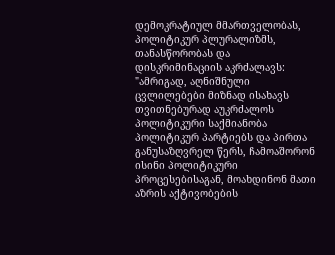დემოკრატიულ მმართველობას, პოლიტიკურ პლურალიზმს, თანასწორობას და დისკრიმინაციის აკრძალავს:
"ამრიგად, აღნიშნული ცვლილებები მიზნად ისახავს თვითნებურად აუკრძალოს პოლიტიკური საქმიანობა პოლიტიკურ პარტიებს და პირთა განუსაზღვრელ წერს, ჩამოაშორონ ისინი პოლიტიკური პროცესებისაგან, მოახდინონ მათი აზრის აქტივობების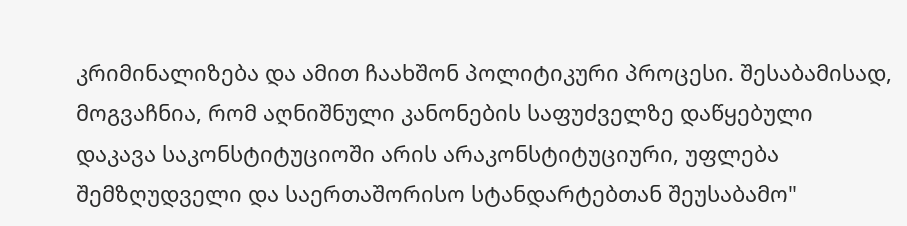კრიმინალიზება და ამით ჩაახშონ პოლიტიკური პროცესი. შესაბამისად, მოგვაჩნია, რომ აღნიშნული კანონების საფუძველზე დაწყებული დაკავა საკონსტიტუციოში არის არაკონსტიტუციური, უფლება შემზღუდველი და საერთაშორისო სტანდარტებთან შეუსაბამო"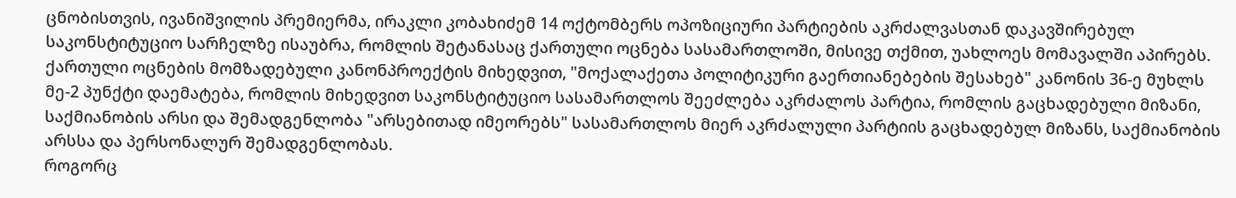ცნობისთვის, ივანიშვილის პრემიერმა, ირაკლი კობახიძემ 14 ოქტომბერს ოპოზიციური პარტიების აკრძალვასთან დაკავშირებულ საკონსტიტუციო სარჩელზე ისაუბრა, რომლის შეტანასაც ქართული ოცნება სასამართლოში, მისივე თქმით, უახლოეს მომავალში აპირებს.
ქართული ოცნების მომზადებული კანონპროექტის მიხედვით, "მოქალაქეთა პოლიტიკური გაერთიანებების შესახებ" კანონის 36-ე მუხლს მე-2 პუნქტი დაემატება, რომლის მიხედვით საკონსტიტუციო სასამართლოს შეეძლება აკრძალოს პარტია, რომლის გაცხადებული მიზანი, საქმიანობის არსი და შემადგენლობა "არსებითად იმეორებს" სასამართლოს მიერ აკრძალული პარტიის გაცხადებულ მიზანს, საქმიანობის არსსა და პერსონალურ შემადგენლობას.
როგორც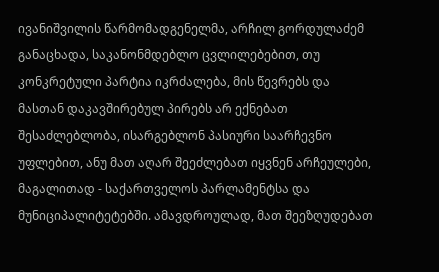ივანიშვილის წარმომადგენელმა, არჩილ გორდულაძემ განაცხადა, საკანონმდებლო ცვლილებებით, თუ კონკრეტული პარტია იკრძალება, მის წევრებს და მასთან დაკავშირებულ პირებს არ ექნებათ შესაძლებლობა, ისარგებლონ პასიური საარჩევნო უფლებით, ანუ მათ აღარ შეეძლებათ იყვნენ არჩეულები, მაგალითად - საქართველოს პარლამენტსა და მუნიციპალიტეტებში. ამავდროულად, მათ შეეზღუდებათ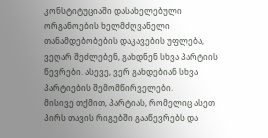კონსტიტუციაში დასახელებული ორგანოების ხელმძღვანელი თანამდებობების დაკავების უფლება, ვეღარ შეძლებენ, გახდნენ სხვა პარტიის წევრები. ასევე, ვერ გახდებიან სხვა პარტიების შემომწირველები.
მისივე თქმით, პარტიას, რომელიც ასეთ პირს თავის რიგებში გააწევრებს და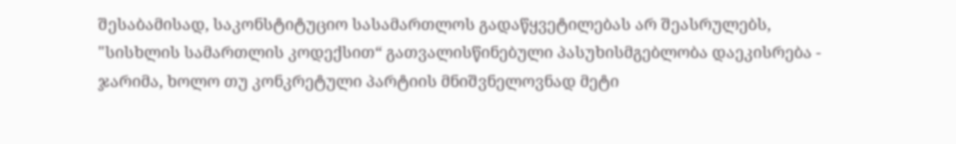შესაბამისად, საკონსტიტუციო სასამართლოს გადაწყვეტილებას არ შეასრულებს, "სისხლის სამართლის კოდექსით“ გათვალისწინებული პასუხისმგებლობა დაეკისრება - ჯარიმა, ხოლო თუ კონკრეტული პარტიის მნიშვნელოვნად მეტი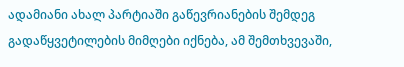ადამიანი ახალ პარტიაში გაწევრიანების შემდეგ გადაწყვეტილების მიმღები იქნება, ამ შემთხვევაში,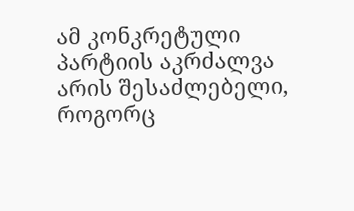ამ კონკრეტული პარტიის აკრძალვა არის შესაძლებელი, როგორც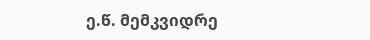ე.წ. მემკვიდრე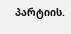პარტიის.